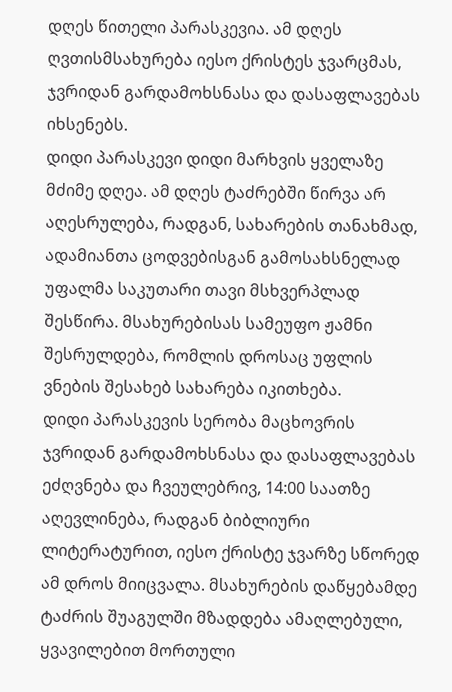დღეს წითელი პარასკევია. ამ დღეს ღვთისმსახურება იესო ქრისტეს ჯვარცმას, ჯვრიდან გარდამოხსნასა და დასაფლავებას იხსენებს.
დიდი პარასკევი დიდი მარხვის ყველაზე მძიმე დღეა. ამ დღეს ტაძრებში წირვა არ აღესრულება, რადგან, სახარების თანახმად, ადამიანთა ცოდვებისგან გამოსახსნელად უფალმა საკუთარი თავი მსხვერპლად შესწირა. მსახურებისას სამეუფო ჟამნი შესრულდება, რომლის დროსაც უფლის ვნების შესახებ სახარება იკითხება.
დიდი პარასკევის სერობა მაცხოვრის ჯვრიდან გარდამოხსნასა და დასაფლავებას ეძღვნება და ჩვეულებრივ, 14:00 საათზე აღევლინება, რადგან ბიბლიური ლიტერატურით, იესო ქრისტე ჯვარზე სწორედ ამ დროს მიიცვალა. მსახურების დაწყებამდე ტაძრის შუაგულში მზადდება ამაღლებული, ყვავილებით მორთული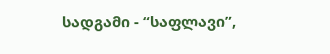სადგამი - “საფლავი”,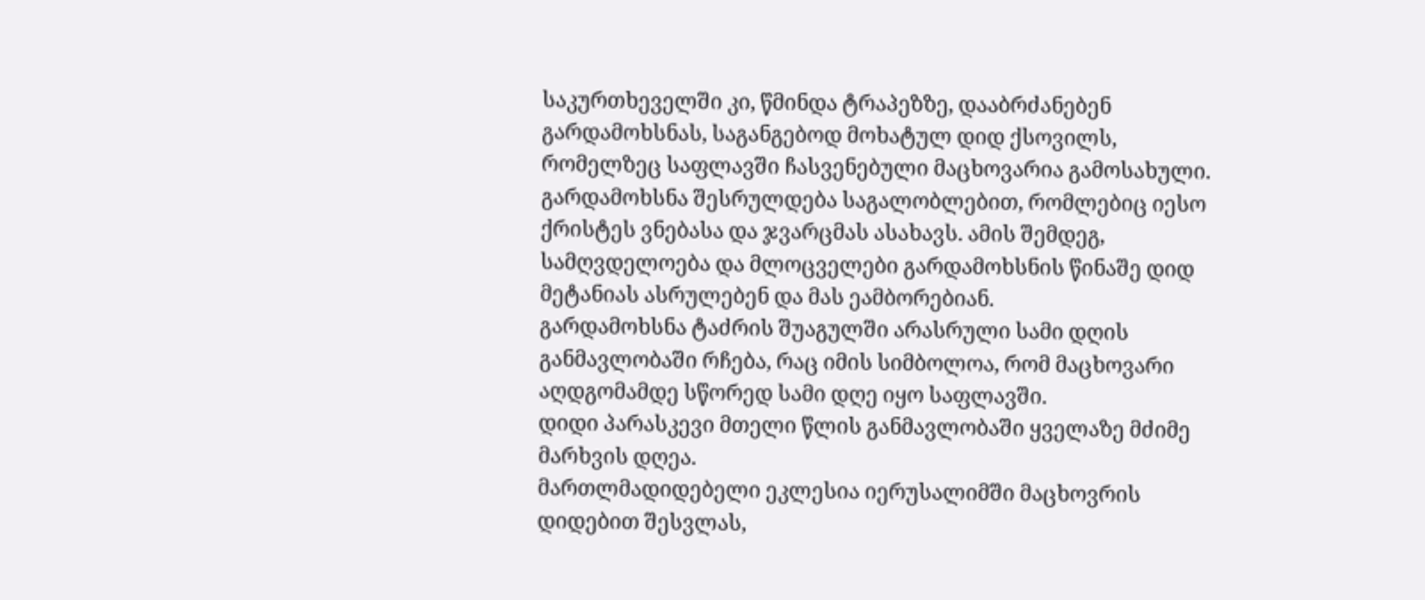საკურთხეველში კი, წმინდა ტრაპეზზე, დააბრძანებენ გარდამოხსნას, საგანგებოდ მოხატულ დიდ ქსოვილს, რომელზეც საფლავში ჩასვენებული მაცხოვარია გამოსახული.
გარდამოხსნა შესრულდება საგალობლებით, რომლებიც იესო ქრისტეს ვნებასა და ჯვარცმას ასახავს. ამის შემდეგ, სამღვდელოება და მლოცველები გარდამოხსნის წინაშე დიდ მეტანიას ასრულებენ და მას ეამბორებიან.
გარდამოხსნა ტაძრის შუაგულში არასრული სამი დღის განმავლობაში რჩება, რაც იმის სიმბოლოა, რომ მაცხოვარი აღდგომამდე სწორედ სამი დღე იყო საფლავში.
დიდი პარასკევი მთელი წლის განმავლობაში ყველაზე მძიმე მარხვის დღეა.
მართლმადიდებელი ეკლესია იერუსალიმში მაცხოვრის დიდებით შესვლას,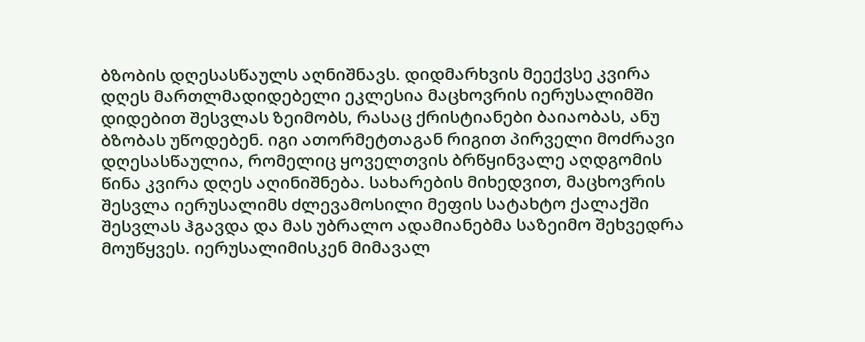ბზობის დღესასწაულს აღნიშნავს. დიდმარხვის მეექვსე კვირა დღეს მართლმადიდებელი ეკლესია მაცხოვრის იერუსალიმში დიდებით შესვლას ზეიმობს, რასაც ქრისტიანები ბაიაობას, ანუ ბზობას უწოდებენ. იგი ათორმეტთაგან რიგით პირველი მოძრავი დღესასწაულია, რომელიც ყოველთვის ბრწყინვალე აღდგომის წინა კვირა დღეს აღინიშნება. სახარების მიხედვით, მაცხოვრის შესვლა იერუსალიმს ძლევამოსილი მეფის სატახტო ქალაქში შესვლას ჰგავდა და მას უბრალო ადამიანებმა საზეიმო შეხვედრა მოუწყვეს. იერუსალიმისკენ მიმავალ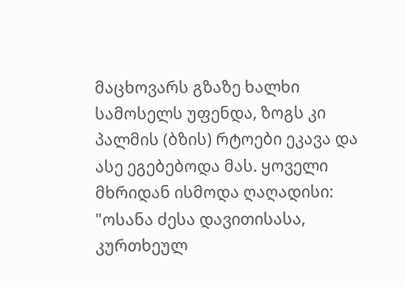მაცხოვარს გზაზე ხალხი სამოსელს უფენდა, ზოგს კი პალმის (ბზის) რტოები ეკავა და ასე ეგებებოდა მას. ყოველი მხრიდან ისმოდა ღაღადისი: "ოსანა ძესა დავითისასა, კურთხეულ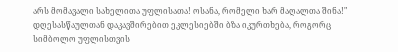არს მომავალი სახელითა უფლისათა! ოსანა, რომელი ხარ მაღალთა შინა!" დღესასწაულთან დაკავშირებით ეკლესიებში ბზა იკურთხება, როგორც სიმბოლო უფლისთვის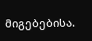მიგებებისა.